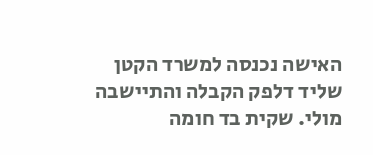האישה נכנסה למשרד הקטן שליד דלפק הקבלה והתיישבה מולי. שקית בד חומה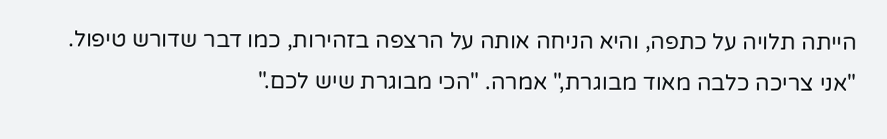הייתה תלויה על כתפה, והיא הניחה אותה על הרצפה בזהירות, כמו דבר שדורש טיפול. "אני צריכה כלבה מאוד מבוגרת," אמרה. "הכי מבוגרת שיש לכם."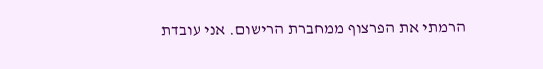הרמתי את הפרצוף ממחברת הרישום. אני עובדת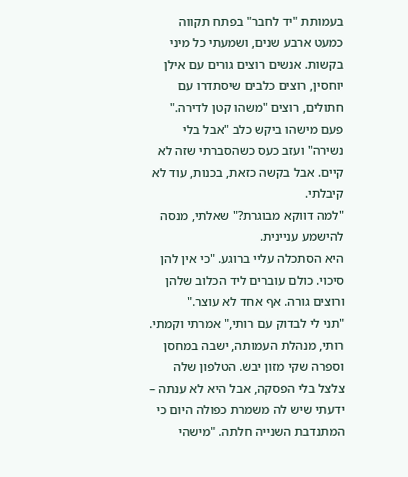בעמותת "יד לחבר" בפתח תקווה כמעט ארבע שנים, ושמעתי כל מיני בקשות. אנשים רוצים גורים עם אילן יוחסין, רוצים כלבים שיסתדרו עם חתולים, רוצים "משהו קטן לדירה." פעם מישהו ביקש כלב "אבל בלי נשירה" ועזב כעס כשהסברתי שזה לא קיים. אבל בקשה כזאת, בכנות, עוד לא קיבלתי.
"למה דווקא מבוגרת?" שאלתי, מנסה להישמע עניינית.
היא הסתכלה עליי ברוגע. "כי אין להן סיכוי. כולם עוברים ליד הכלוב שלהן ורוצים גורה. אף אחד לא עוצר."
"תני לי לבדוק עם רותי," אמרתי וקמתי.
רותי, מנהלת העמותה, ישבה במחסן וספרה שקי מזון יבש. הטלפון שלה צלצל בלי הפסקה, אבל היא לא ענתה – ידעתי שיש לה משמרת כפולה היום כי המתנדבת השנייה חלתה. "מישהי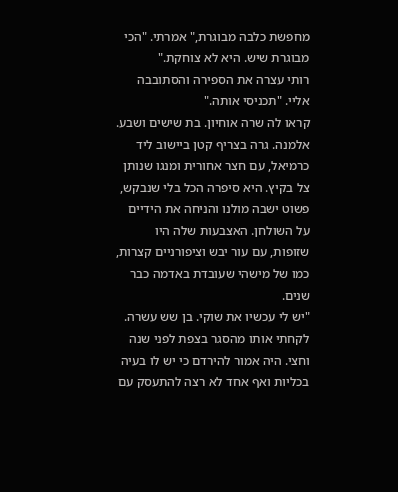מחפשת כלבה מבוגרת," אמרתי. "הכי מבוגרת שיש. היא לא צוחקת."
רותי עצרה את הספירה והסתובבה אליי. "תכניסי אותה."
קראו לה שרה אוחיון. בת שישים ושבע. אלמנה. גרה בצריף קטן ביישוב ליד כרמיאל, עם חצר אחורית ומנגו שנותן צל בקיץ. היא סיפרה הכל בלי שנבקש, פשוט ישבה מולנו והניחה את הידיים על השולחן. האצבעות שלה היו שזופות, עם עור יבש וציפורניים קצרות, כמו של מישהי שעובדת באדמה כבר שנים.
"יש לי עכשיו את שוקי. בן שש עשרה. לקחתי אותו מהסגר בצפת לפני שנה וחצי. היה אמור להירדם כי יש לו בעיה בכליות ואף אחד לא רצה להתעסק עם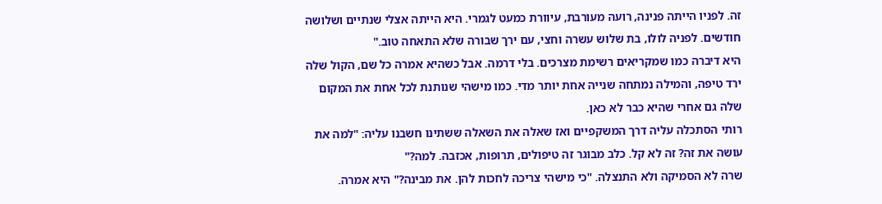זה. לפניו הייתה פנינה, רועה מעורבת, עיוורת כמעט לגמרי. היא הייתה אצלי שנתיים ושלושה חודשים. לפניה לולו, בת שלוש עשרה וחצי, עם ירך שבורה שלא התאחה טוב."
היא דיברה כמו שמקריאים רשימת מצרכים. בלי דרמה. אבל כשהיא אמרה כל שם, הקול שלה ירד טיפה, והמילה נמתחה שנייה אחת יותר מדי. כמו מישהי שנותנת לכל אחת את המקום שלה גם אחרי שהיא כבר לא כאן.
רותי הסתכלה עליה דרך המשקפיים ואז שאלה את השאלה ששתינו חשבנו עליה: "למה את עושה את זה? זה לא קל. כלב מבוגר זה טיפולים, תרופות, אכזבה. למה?"
שרה לא הסמיקה ולא התנצלה. "כי מישהי צריכה לחכות להן. את מבינה?" היא אמרה.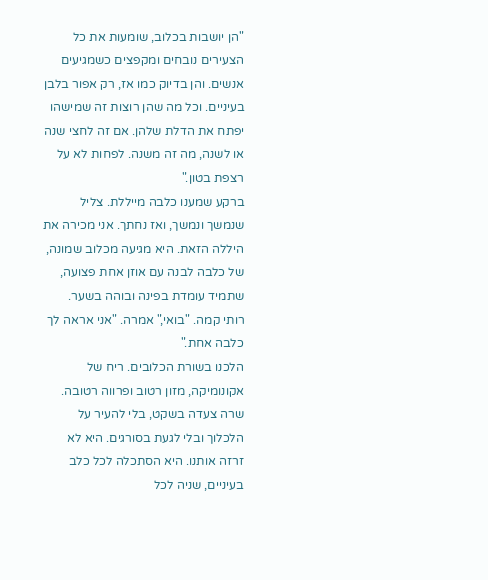"הן יושבות בכלוב, שומעות את כל הצעירים נובחים ומקפצים כשמגיעים אנשים. והן בדיוק כמו אז, רק אפור בלבן בעיניים. וכל מה שהן רוצות זה שמישהו יפתח את הדלת שלהן. אם זה לחצי שנה או לשנה, מה זה משנה. לפחות לא על רצפת בטון."
ברקע שמענו כלבה מייללת. צליל שנמשך ונמשך, ואז נחתך. אני מכירה את היללה הזאת. היא מגיעה מכלוב שמונה, של כלבה לבנה עם אוזן אחת פצועה, שתמיד עומדת בפינה ובוהה בשער.
רותי קמה. "בואי," אמרה. "אני אראה לך כלבה אחת."
הלכנו בשורת הכלובים. ריח של אקונומיקה, מזון רטוב ופרווה רטובה. שרה צעדה בשקט, בלי להעיר על הלכלוך ובלי לגעת בסורגים. היא לא זרזה אותנו. היא הסתכלה לכל כלב בעיניים, שניה לכל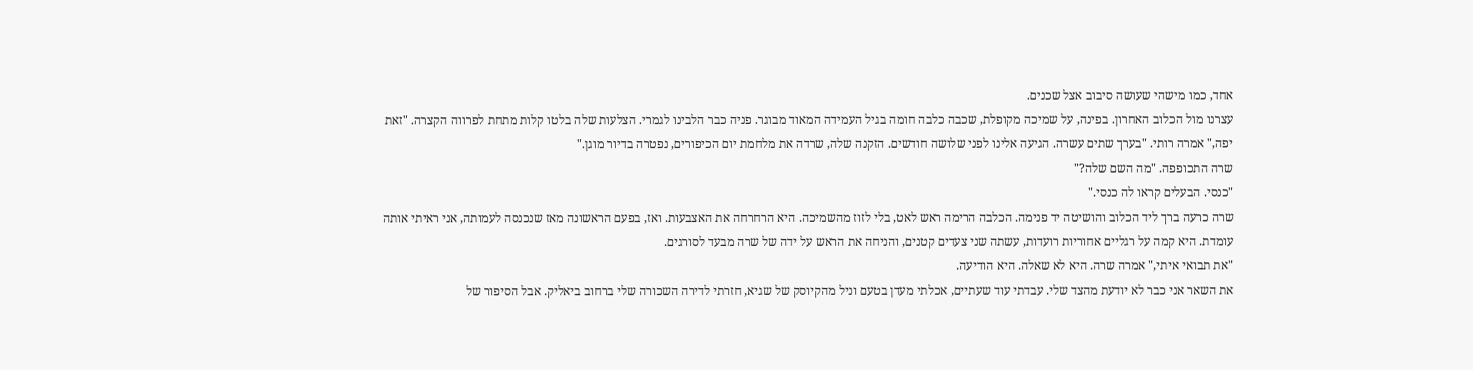אחד, כמו מישהי שעושה סיבוב אצל שכנים.
עצרנו מול הכלוב האחרון. בפינה, על שמיכה מקופלת, שכבה כלבה חומה בגיל העמידה המאוד מבוגר. פניה כבר הלבינו לגמרי. הצלעות שלה בלטו קלות מתחת לפרווה הקצרה. "זאת יפה," אמרה רותי. "בערך שתים עשרה. הגיעה אלינו לפני שלושה חודשים. הזקנה שלה, שרדה את מלחמת יום הכיפורים, נפטרה בדיור מוגן."
שרה התכופפה. "מה השם שלה?"
"כנסי. הבעלים קראו לה כנסי."
שרה כרעה ברך ליד הכלוב והושיטה יד פנימה. הכלבה הרימה ראש לאט, בלי לזוז מהשמיכה. היא הרחרחה את האצבעות. ואז, בפעם הראשונה מאז שנכנסה לעמותה, אני ראיתי אותה עומדת. היא קמה על רגליים אחוריות רועדות, עשתה שני צעדים קטנים, והניחה את הראש על ידה של שרה מבעד לסורגים.
"את תבואי איתי," אמרה שרה. היא לא שאלה. היא הודיעה.
את השאר אני כבר לא יודעת מהצד שלי. עבדתי עוד שעתיים, אכלתי מעדן בטעם וניל מהקיוסק של שגיא, חזרתי לדירה השכורה שלי ברחוב ביאליק. אבל הסיפור של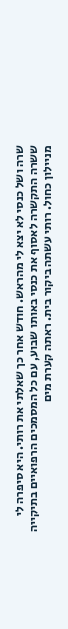שרה ושל כנסי לא יצא לי מהראש. חודש אחר כך שאלתי את רותי. היא סיפרה לי ששרה התקשרה לאסוף את כנסי באותו שבוע, עם כל המסמכים הרפואיים בתיקייה מניילון כחול. רותי עשתה ביקור בית. ראתה קערת מים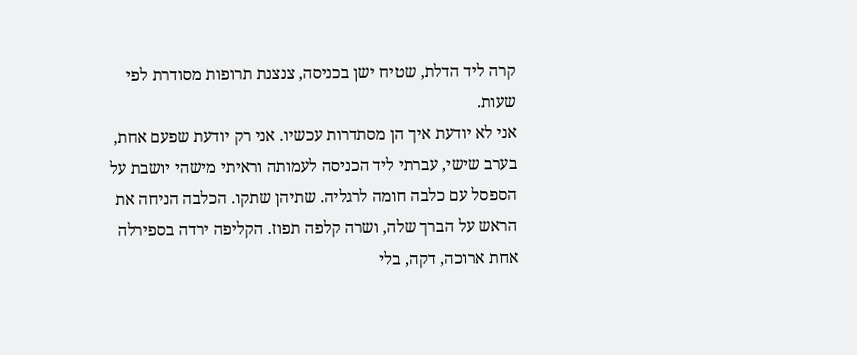קרה ליד הדלת, שטיח ישן בכניסה, צנצנת תרופות מסודרת לפי שעות.
אני לא יודעת איך הן מסתדרות עכשיו. אני רק יודעת שפעם אחת, בערב שישי, עברתי ליד הכניסה לעמותה וראיתי מישהי יושבת על הספסל עם כלבה חומה לרגליה. שתיהן שתקו. הכלבה הניחה את הראש על הברך שלה, ושרה קלפה תפוז. הקליפה ירדה בספירלה אחת ארוכה, דקה, בלי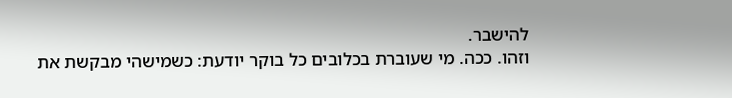להישבר.
וזהו. ככה. מי שעוברת בכלובים כל בוקר יודעת: כשמישהי מבקשת את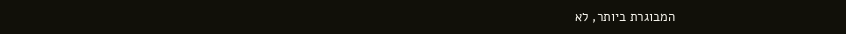המבוגרת ביותר, לא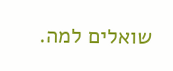שואלים למה.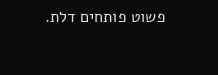פשוט פותחים דלת.